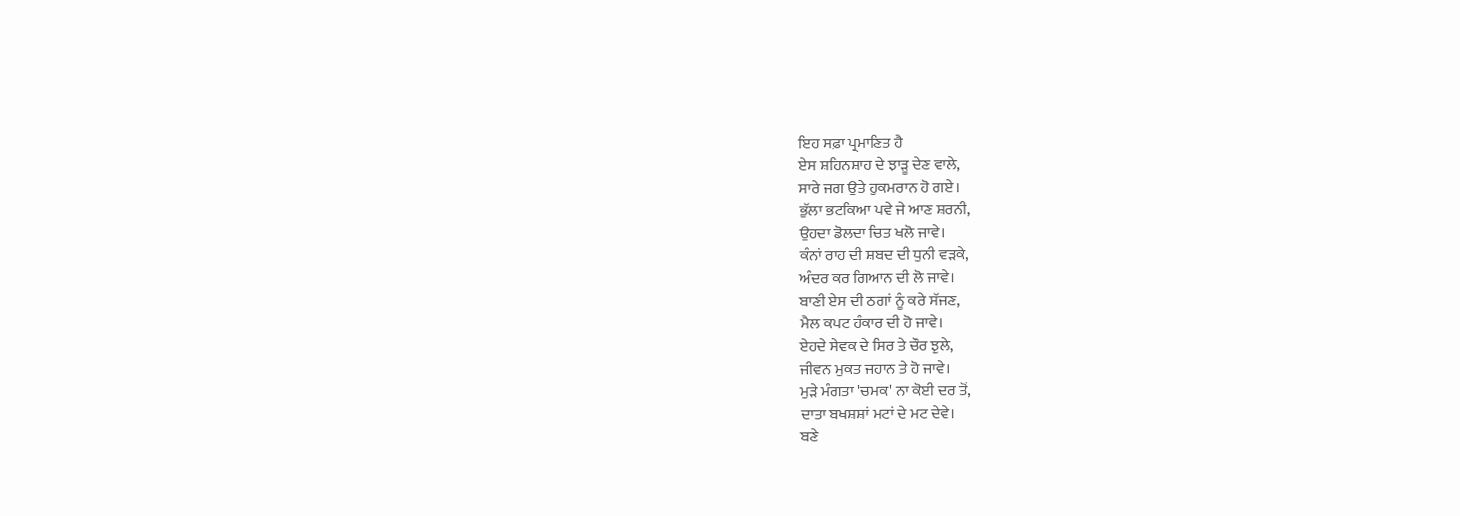ਇਹ ਸਫ਼ਾ ਪ੍ਰਮਾਣਿਤ ਹੈ
ਏਸ ਸ਼ਹਿਨਸ਼ਾਹ ਦੇ ਝਾੜੂ ਦੇਣ ਵਾਲੇ,
ਸਾਰੇ ਜਗ ਉਤੇ ਹੁਕਮਰਾਨ ਹੋ ਗਏ।
ਭੁੱਲਾ ਭਟਕਿਆ ਪਵੇ ਜੇ ਆਣ ਸ਼ਰਨੀ,
ਉਹਦਾ ਡੋਲਦਾ ਚਿਤ ਖਲੋ ਜਾਵੇ।
ਕੰਨਾਂ ਰਾਹ ਦੀ ਸ਼ਬਦ ਦੀ ਧੁਨੀ ਵੜਕੇ,
ਅੰਦਰ ਕਰ ਗਿਆਨ ਦੀ ਲੋ ਜਾਵੇ।
ਬਾਣੀ ਏਸ ਦੀ ਠਗਾਂ ਨੂੰ ਕਰੇ ਸੱਜਣ,
ਮੈਲ ਕਪਟ ਹੰਕਾਰ ਦੀ ਹੋ ਜਾਵੇ।
ਏਹਦੇ ਸੇਵਕ ਦੇ ਸਿਰ ਤੇ ਚੌਰ ਝੁਲੇ,
ਜੀਵਨ ਮੁਕਤ ਜਹਾਨ ਤੇ ਹੋ ਜਾਵੇ।
ਮੁੜੇ ਮੰਗਤਾ 'ਚਮਕ' ਨਾ ਕੋਈ ਦਰ ਤੋਂ,
ਦਾਤਾ ਬਖਸ਼ਸ਼ਾਂ ਮਟਾਂ ਦੇ ਮਟ ਦੇਵੇ।
ਬਣੇ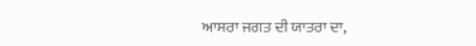ਆਸਰਾ ਜਗਤ ਦੀ ਯਾਤਰਾ ਦਾ,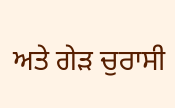ਅਤੇ ਗੇੜ ਚੁਰਾਸੀ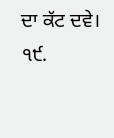ਦਾ ਕੱਟ ਦਵੇ।
੧੯.